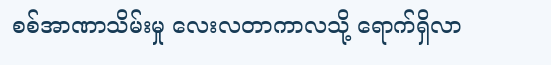စစ်အာဏာသိမ်းမှု လေးလတာကာလသို့ ရောက်ရှိလာ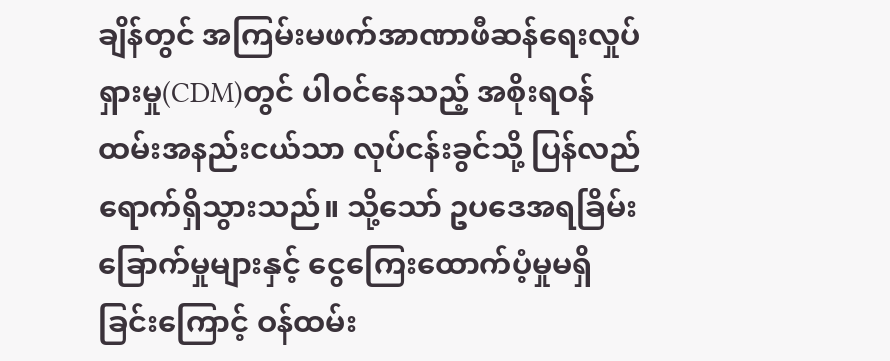ချိန်တွင် အကြမ်းမဖက်အာဏာဖီဆန်ရေးလှုပ်ရှားမှု(CDM)တွင် ပါဝင်နေသည့် အစိုးရဝန်ထမ်းအနည်းငယ်သာ လုပ်ငန်းခွင်သို့ ပြန်လည်ရောက်ရှိသွားသည်။ သို့သော် ဥပဒေအရခြိမ်းခြောက်မှုများနှင့် ငွေကြေးထောက်ပံ့မှုမရှိခြင်းကြောင့် ဝန်ထမ်း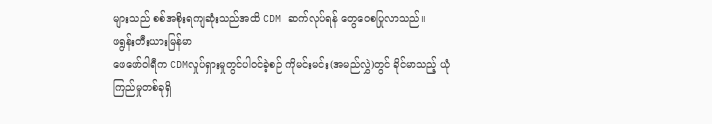များသည် စစ်အစိုးရကျဆုံးသည်အထိ CDM ဆက်လုပ်ရန် တွေဝေစပြုလာသည်။
ဖရွန်းတီးယားမြန်မာ
ဖေဖော်ဝါရီက CDMလှုပ်ရှားမှုတွင်ပါဝင်ခဲ့စဉ် ကိုမင်းမင်း(အမည်လွှဲ)တွင် ခိုင်မာသည့် ယုံကြည်မှုတစ်ခုရှိ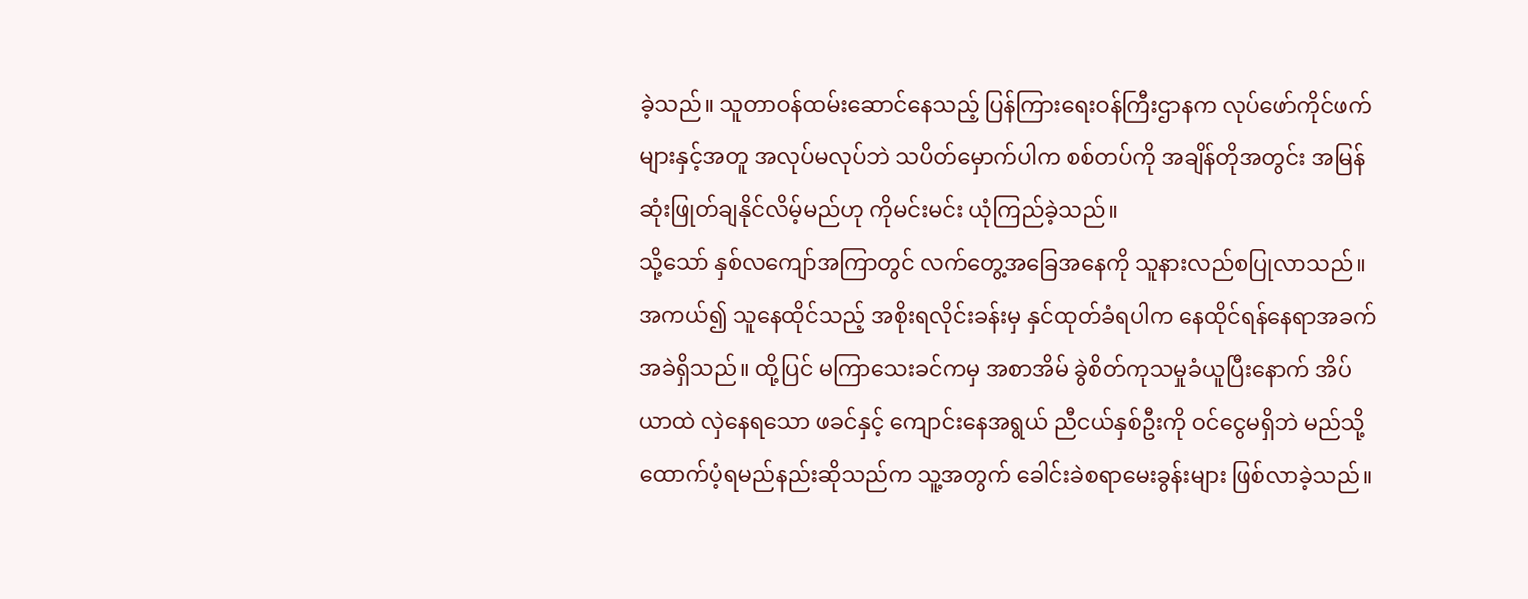ခဲ့သည်။ သူတာဝန်ထမ်းဆောင်နေသည့် ပြန်ကြားရေးဝန်ကြီးဌာနက လုပ်ဖော်ကိုင်ဖက်များနှင့်အတူ အလုပ်မလုပ်ဘဲ သပိတ်မှောက်ပါက စစ်တပ်ကို အချိန်တိုအတွင်း အမြန်ဆုံးဖြုတ်ချနိုင်လိမ့်မည်ဟု ကိုမင်းမင်း ယုံကြည်ခဲ့သည်။
သို့သော် နှစ်လကျော်အကြာတွင် လက်တွေ့အခြေအနေကို သူနားလည်စပြုလာသည်။ အကယ်၍ သူနေထိုင်သည့် အစိုးရလိုင်းခန်းမှ နှင်ထုတ်ခံရပါက နေထိုင်ရန်နေရာအခက်အခဲရှိသည်။ ထို့ပြင် မကြာသေးခင်ကမှ အစာအိမ် ခွဲစိတ်ကုသမှုခံယူပြီးနောက် အိပ်ယာထဲ လှဲနေရသော ဖခင်နှင့် ကျောင်းနေအရွယ် ညီငယ်နှစ်ဦးကို ဝင်ငွေမရှိဘဲ မည်သို့ထောက်ပံ့ရမည်နည်းဆိုသည်က သူ့အတွက် ခေါင်းခဲစရာမေးခွန်းများ ဖြစ်လာခဲ့သည်။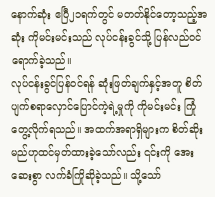နောက်ဆုံး ဧပြီ၂၁ရက်တွင် မတတ်နိုင်တော့သည့်အဆုံး ကိုမင်းမင်းသည် လုပ်ငန်းခွင်သို့ ပြန်လည်ဝင်ရောက်ခဲ့သည်။
လုပ်ငန်းခွင်ပြန်ဝင်ရန် ဆုံးဖြတ်ချက်နှင့်အတူ စိတ်ပျက်စရာလှောင်ပြောင်ကဲ့ရဲ့မှုကို ကိုမင်းမင်း ကြုံတွေ့လိုက်ရသည်။ အထက်အရာရှိများက စိတ်ဆိုးမည်ဟုထင်မှတ်ထားခဲ့သော်လည်း ၎င်းကို အေးဆေးစွာ လက်ခံကြိုဆိုခဲ့သည်။ သို့သော်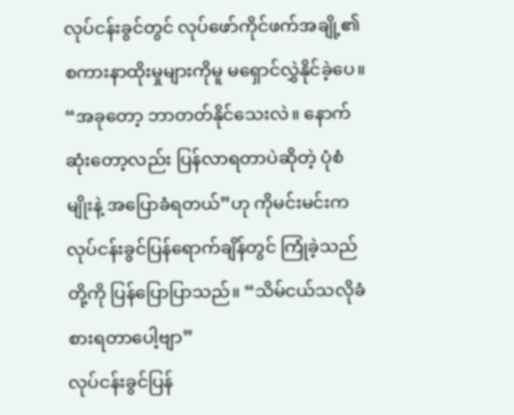လုပ်ငန်းခွင်တွင် လုပ်ဖော်ကိုင်ဖက်အချို့၏ စကားနာထိုးမှုများကိုမူ မရှောင်လွှဲနိုင်ခဲ့ပေ။
“အခုတော့ ဘာတတ်နိုင်သေးလဲ။ နောက်ဆုံးတော့လည်း ပြန်လာရတာပဲဆိုတဲ့ ပုံစံမျိုးနဲ့ အပြောခံရတယ်”ဟု ကိုမင်းမင်းက လုပ်ငန်းခွင်ပြန်ရောက်ချိန်တွင် ကြုံခဲ့သည်တို့ကို ပြန်ပြောပြာသည်။ “သိမ်ငယ်သလိုခံစားရတာပေါ့ဗျာ”
လုပ်ငန်းခွင်ပြန်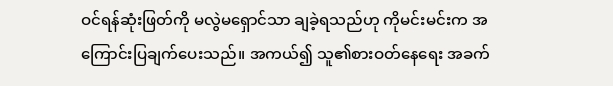ဝင်ရန်ဆုံးဖြတ်ကို မလွဲမရှောင်သာ ချခဲ့ရသည်ဟု ကိုမင်းမင်းက အကြောင်းပြချက်ပေးသည်။ အကယ်၍ သူ၏စားဝတ်နေရေး အခက်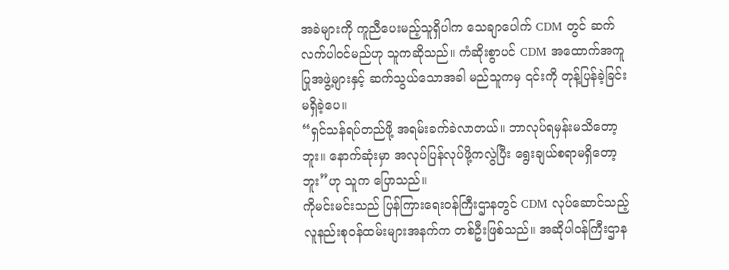အခဲများကို ကူညီပေးမည့်သူရှိပါက သေချာပေါက် CDM တွင် ဆက်လက်ပါဝင်မည်ဟု သူကဆိုသည်။ ကံဆိုးစွာပင် CDM အထောက်အကူပြုအဖွဲ့များနှင့် ဆက်သွယ်သောအခါ မည်သူကမှ ၎င်းကို တုန့်ပြန်ခဲ့ခြင်းမရှိခဲ့ပေ။
“ရှင်သန်ရပ်တည်ဖို့ အရမ်းခက်ခဲလာတယ်။ ဘာလုပ်ရမှန်းမသိတော့ဘူး။ နောက်ဆုံးမှာ အလုပ်ပြန်လုပ်ဖို့ကလွဲပြီး ရွေးချယ်စရာမရှိတော့ဘူး”ဟု သူက ပြောသည်။
ကိုမင်းမင်းသည် ပြန်ကြားရေးဝန်ကြီးဌာနတွင် CDM လုပ်ဆောင်သည့် လူနည်းစုဝန်ထမ်းများအနက်က တစ်ဦးဖြစ်သည်။ အဆိုပါဝန်ကြီးဌာန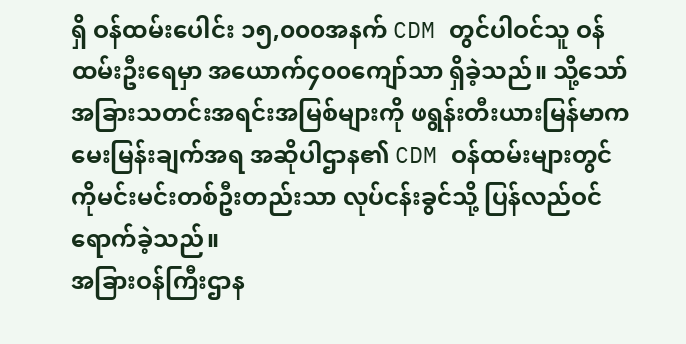ရှိ ဝန်ထမ်းပေါင်း ၁၅,၀၀၀အနက် CDM တွင်ပါဝင်သူ ဝန်ထမ်းဦးရေမှာ အယောက်၄၀၀ကျော်သာ ရှိခဲ့သည်။ သို့သော် အခြားသတင်းအရင်းအမြစ်များကို ဖရွန်းတီးယားမြန်မာက မေးမြန်းချက်အရ အဆိုပါဌာန၏ CDM ဝန်ထမ်းများတွင် ကိုမင်းမင်းတစ်ဦးတည်းသာ လုပ်ငန်းခွင်သို့ ပြန်လည်ဝင်ရောက်ခဲ့သည်။
အခြားဝန်ကြီးဌာန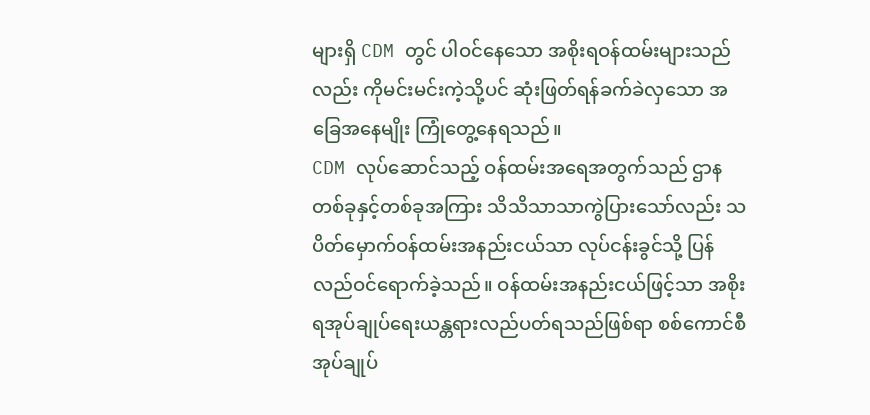များရှိ CDM တွင် ပါဝင်နေသော အစိုးရဝန်ထမ်းများသည်လည်း ကိုမင်းမင်းကဲ့သို့ပင် ဆုံးဖြတ်ရန်ခက်ခဲလှသော အခြေအနေမျိုး ကြုံတွေ့နေရသည်။
CDM လုပ်ဆောင်သည့် ဝန်ထမ်းအရေအတွက်သည် ဌာနတစ်ခုနှင့်တစ်ခုအကြား သိသိသာသာကွဲပြားသော်လည်း သပိတ်မှောက်ဝန်ထမ်းအနည်းငယ်သာ လုပ်ငန်းခွင်သို့ ပြန်လည်ဝင်ရောက်ခဲ့သည်။ ဝန်ထမ်းအနည်းငယ်ဖြင့်သာ အစိုးရအုပ်ချုပ်ရေးယန္တရားလည်ပတ်ရသည်ဖြစ်ရာ စစ်ကောင်စီအုပ်ချုပ်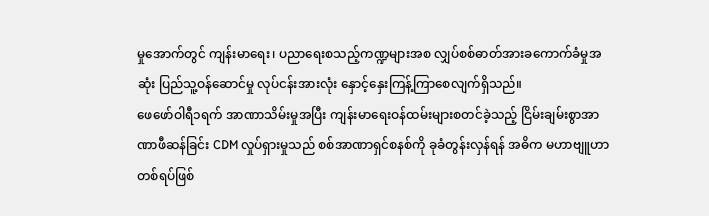မှုအောက်တွင် ကျန်းမာရေး၊ ပညာရေးစသည့်ကဏ္ဍများအစ လျှပ်စစ်ဓာတ်အားခကောက်ခံမှုအဆုံး ပြည်သူ့ဝန်ဆောင်မှု လုပ်ငန်းအားလုံး နှောင့်နှေးကြန့်ကြာစေလျက်ရှိသည်။
ဖေဖော်ဝါရီ၁ရက် အာဏာသိမ်းမှုအပြီး ကျန်းမာရေးဝန်ထမ်းများစတင်ခဲ့သည့် ငြိမ်းချမ်းစွာအာဏာဖီဆန်ခြင်း CDM လှုပ်ရှားမှုသည် စစ်အာဏာရှင်စနစ်ကို ခုခံတွန်းလှန်ရန် အဓိက မဟာဗျူဟာတစ်ရပ်ဖြစ်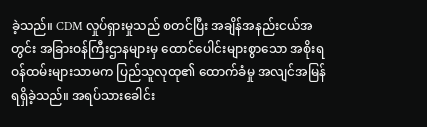ခဲ့သည်။ CDM လှုပ်ရှားမှုသည် စတင်ပြီး အချိန်အနည်းငယ်အတွင်း အခြားဝန်ကြီးဌာနများမှ ထောင်ပေါင်းများစွာသော အစိုးရဝန်ထမ်းများသာမက ပြည်သူလုထု၏ ထောက်ခံမှု အလျင်အမြန်ရရှိခဲ့သည်။ အရပ်သားခေါင်း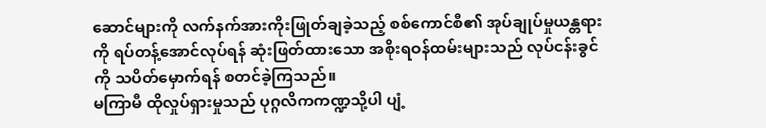ဆောင်များကို လက်နက်အားကိုးဖြုတ်ချခဲ့သည့် စစ်ကောင်စီ၏ အုပ်ချုပ်မှုယန္တရားကို ရပ်တန့်အောင်လုပ်ရန် ဆုံးဖြတ်ထားသော အစိုးရဝန်ထမ်းများသည် လုပ်ငန်းခွင်ကို သပိတ်မှောက်ရန် စတင်ခဲ့ကြသည်။
မကြာမီ ထိုလှုပ်ရှားမှုသည် ပုဂ္ဂလိကကဏ္ဍသို့ပါ ပျံ့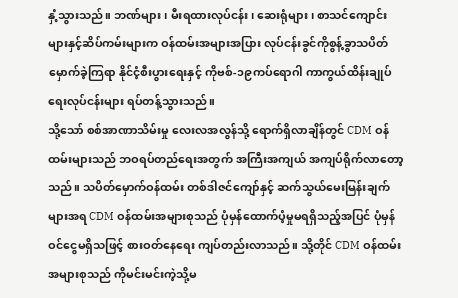နှံ့သွားသည်။ ဘဏ်များ၊ မီးရထားလုပ်ငန်း၊ ဆေးရုံများ၊ စာသင်ကျောင်းများနှင့်ဆိပ်ကမ်းများက ဝန်ထမ်းအများအပြား လုပ်ငန်းခွင်ကိုစွန့်ခွာသပိတ်မှောက်ခဲ့ကြရာ နိုင်ငံ့စီးပွားရေးနှင့် ကိုဗစ်-၁၉ကပ်ရောဂါ ကာကွယ်ထိန်းချုပ်ရေးလုပ်ငန်းများ ရပ်တန့်သွားသည်။
သို့သော် စစ်အာဏာသိမ်းမှု လေးလအလွန်သို့ ရောက်ရှိလာချိန်တွင် CDM ဝန်ထမ်းများသည် ဘဝရပ်တည်ရေးအတွက် အကြီးအကျယ် အကျပ်ရိုက်လာတော့သည်။ သပိတ်မှောက်ဝန်ထမ်း တစ်ဒါဇင်ကျော်နှင့် ဆက်သွယ်မေးမြန်းချက်များအရ CDM ဝန်ထမ်းအများစုသည် ပုံမှန်ထောက်ပံ့မှုမရရှိသည့်အပြင် ပုံမှန်ဝင်ငွေမရှိသဖြင့် စားဝတ်နေရေး ကျပ်တည်းလာသည်။ သို့တိုင် CDM ဝန်ထမ်းအများစုသည် ကိုမင်းမင်းကဲ့သို့မ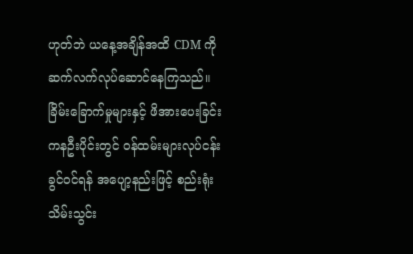ဟုတ်ဘဲ ယနေ့အချိန်အထိ CDM ကို ဆက်လက်လုပ်ဆောင်နေကြသည်။
ခြိမ်းခြောက်မှုများနှင့် ဖိအားပေးခြင်း
ကနဦးပိုင်းတွင် ဝန်ထမ်းများလုပ်ငန်းခွင်ဝင်ရန် အပျော့နည်းဖြင့် စည်းရုံးသိမ်းသွင်း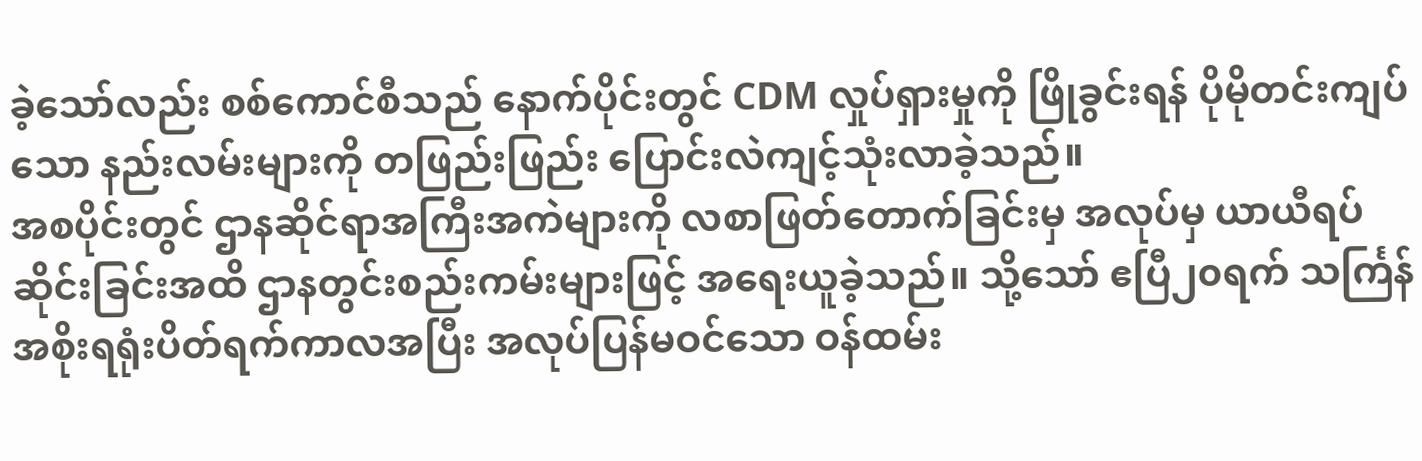ခဲ့သော်လည်း စစ်ကောင်စီသည် နောက်ပိုင်းတွင် CDM လှုပ်ရှားမှုကို ဖြိုခွင်းရန် ပိုမိုတင်းကျပ်သော နည်းလမ်းများကို တဖြည်းဖြည်း ပြောင်းလဲကျင့်သုံးလာခဲ့သည်။
အစပိုင်းတွင် ဌာနဆိုင်ရာအကြီးအကဲများကို လစာဖြတ်တောက်ခြင်းမှ အလုပ်မှ ယာယီရပ်ဆိုင်းခြင်းအထိ ဌာနတွင်းစည်းကမ်းများဖြင့် အရေးယူခဲ့သည်။ သို့သော် ဧပြီ၂၀ရက် သင်္ကြန်အစိုးရရုံးပိတ်ရက်ကာလအပြီး အလုပ်ပြန်မဝင်သော ဝန်ထမ်း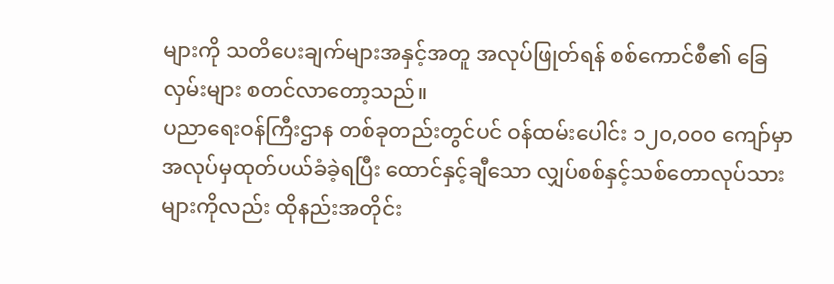များကို သတိပေးချက်များအနှင့်အတူ အလုပ်ဖြုတ်ရန် စစ်ကောင်စီ၏ ခြေလှမ်းများ စတင်လာတော့သည်။
ပညာရေးဝန်ကြီးဌာန တစ်ခုတည်းတွင်ပင် ဝန်ထမ်းပေါင်း ၁၂၀,၀၀၀ ကျော်မှာ အလုပ်မှထုတ်ပယ်ခံခဲ့ရပြီး ထောင်နှင့်ချီသော လျှပ်စစ်နှင့်သစ်တောလုပ်သားများကိုလည်း ထိုနည်းအတိုင်း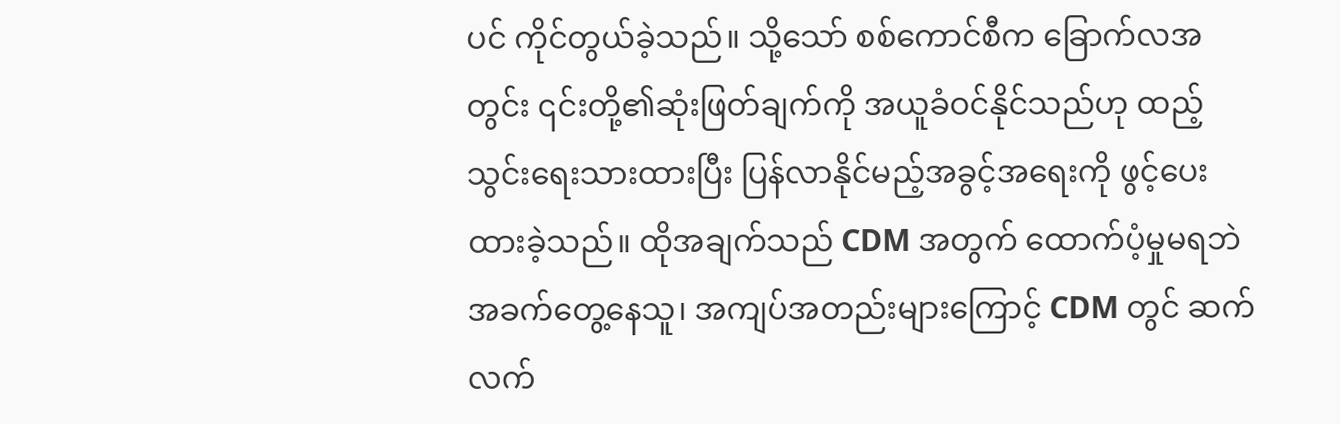ပင် ကိုင်တွယ်ခဲ့သည်။ သို့သော် စစ်ကောင်စီက ခြောက်လအတွင်း ၎င်းတို့၏ဆုံးဖြတ်ချက်ကို အယူခံဝင်နိုင်သည်ဟု ထည့်သွင်းရေးသားထားပြီး ပြန်လာနိုင်မည့်အခွင့်အရေးကို ဖွင့်ပေးထားခဲ့သည်။ ထိုအချက်သည် CDM အတွက် ထောက်ပံ့မှုမရဘဲ အခက်တွေ့နေသူ၊ အကျပ်အတည်းများကြောင့် CDM တွင် ဆက်လက်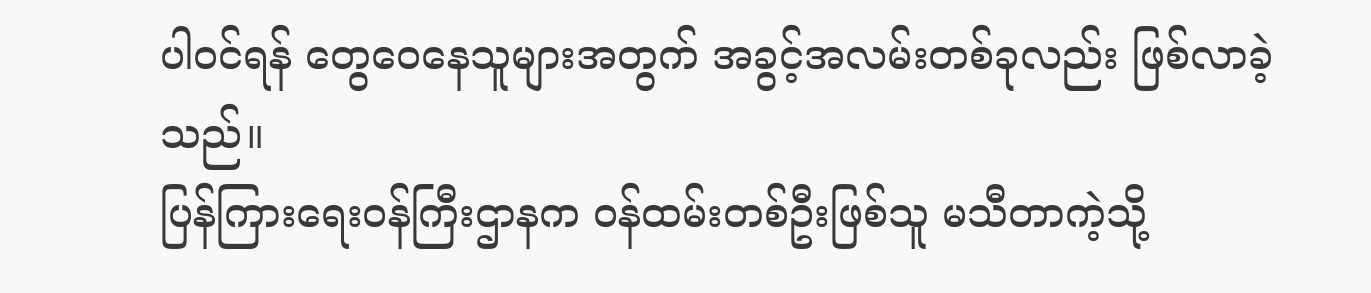ပါဝင်ရန် တွေဝေနေသူများအတွက် အခွင့်အလမ်းတစ်ခုလည်း ဖြစ်လာခဲ့သည်။
ပြန်ကြားရေးဝန်ကြီးဌာနက ဝန်ထမ်းတစ်ဦးဖြစ်သူ မသီတာကဲ့သို့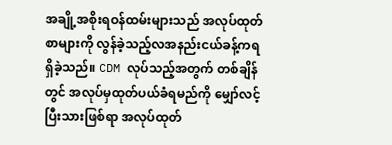အချို့အစိုးရဝန်ထမ်းများသည် အလုပ်ထုတ်စာများကို လွန်ခဲ့သည့်လအနည်းငယ်ခန့်ကရရှိခဲ့သည်။ CDM လုပ်သည့်အတွက် တစ်ချိန်တွင် အလုပ်မှထုတ်ပယ်ခံရမည်ကို မျှော်လင့်ပြီးသားဖြစ်ရာ အလုပ်ထုတ်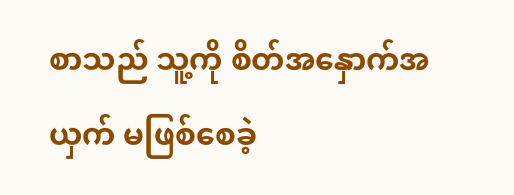စာသည် သူ့ကို စိတ်အနှောက်အယှက် မဖြစ်စေခဲ့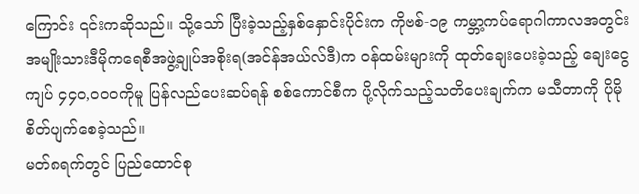ကြောင်း ၎င်းကဆိုသည်။ သို့သော် ပြီးခဲ့သည့်နှစ်နှောင်းပိုင်းက ကိုဗစ်-၁၉ ကမ္ဘာ့ကပ်ရောဂါကာလအတွင်း အမျိုးသားဒီမိုကရေစီအဖွဲ့ချုပ်အစိုးရ(အင်န်အယ်လ်ဒီ)က ဝန်ထမ်းများကို ထုတ်ချေးပေးခဲ့သည့် ချေးငွေကျပ် ၄၄၀,၀၀၀ကိုမူ ပြန်လည်ပေးဆပ်ရန် စစ်ကောင်စီက ပို့လိုက်သည့်သတိပေးချက်က မသီတာကို ပိုမိုစိတ်ပျက်စေခဲ့သည်။
မတ်၈ရက်တွင် ပြည်ထောင်စု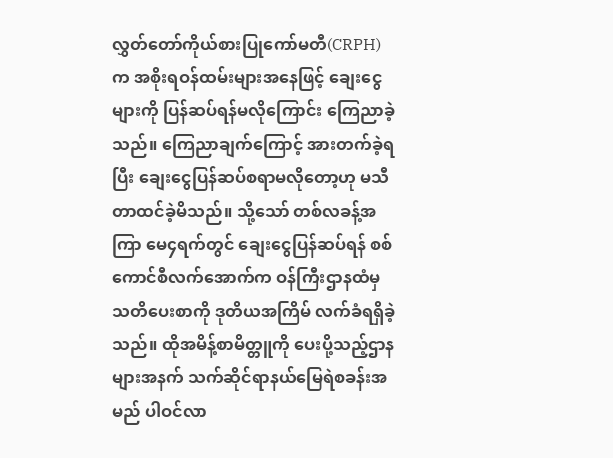လွှတ်တော်ကိုယ်စားပြုကော်မတီ(CRPH) က အစိုးရဝန်ထမ်းများအနေဖြင့် ချေးငွေများကို ပြန်ဆပ်ရန်မလိုကြောင်း ကြေညာခဲ့သည်။ ကြေညာချက်ကြောင့် အားတက်ခဲ့ရပြီး ချေးငွေပြန်ဆပ်စရာမလိုတော့ဟု မသီတာထင်ခဲ့မိသည်။ သို့သော် တစ်လခန့်အကြာ မေ၄ရက်တွင် ချေးငွေပြန်ဆပ်ရန် စစ်ကောင်စီလက်အောက်က ဝန်ကြီးဌာနထံမှ သတိပေးစာကို ဒုတိယအကြိမ် လက်ခံရရှိခဲ့သည်။ ထိုအမိန့်စာမိတ္တူကို ပေးပို့သည့်ဌာနများအနက် သက်ဆိုင်ရာနယ်မြေရဲစခန်းအမည် ပါဝင်လာ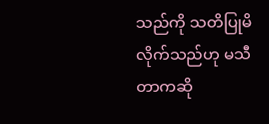သည်ကို သတိပြုမိလိုက်သည်ဟု မသီတာကဆို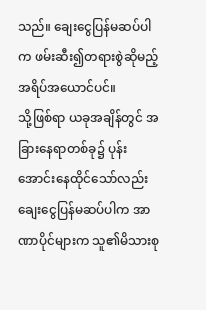သည်။ ချေးငွေပြန်မဆပ်ပါက ဖမ်းဆီး၍တရားစွဲဆိုမည့် အရိပ်အယောင်ပင်။
သို့ဖြစ်ရာ ယခုအချိန်တွင် အခြားနေရာတစ်ခု၌ ပုန်းအောင်းနေထိုင်သော်လည်း ချေးငွေပြန်မဆပ်ပါက အာဏာပိုင်များက သူ၏မိသားစု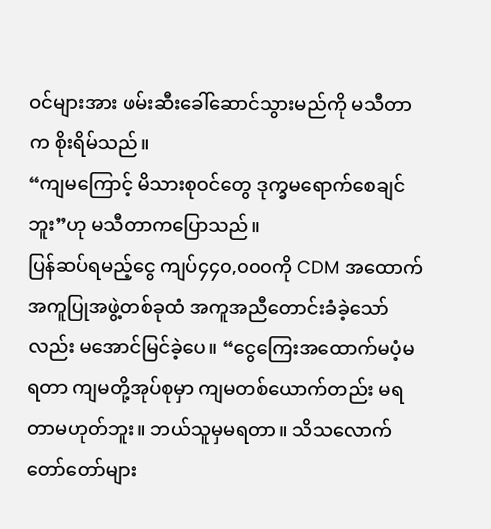ဝင်များအား ဖမ်းဆီးခေါ်ဆောင်သွားမည်ကို မသီတာက စိုးရိမ်သည်။
“ကျမကြောင့် မိသားစုဝင်တွေ ဒုက္ခမရောက်စေချင်ဘူး”ဟု မသီတာကပြောသည်။
ပြန်ဆပ်ရမည့်ငွေ ကျပ်၄၄၀,၀၀၀ကို CDM အထောက်အကူပြုအဖွဲ့တစ်ခုထံ အကူအညီတောင်းခံခဲ့သော်လည်း မအောင်မြင်ခဲ့ပေ။ “ငွေကြေးအထောက်မပံ့မရတာ ကျမတို့အုပ်စုမှာ ကျမတစ်ယောက်တည်း မရတာမဟုတ်ဘူး။ ဘယ်သူမှမရတာ။ သိသလောက် တော်တော်များ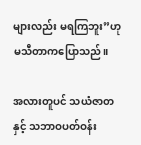များလည်း မရကြဘူး”ဟု မသီတာကပြောသည်။

အလားတူပင် သယံဇာတနှင့် သဘာဝပတ်ဝန်း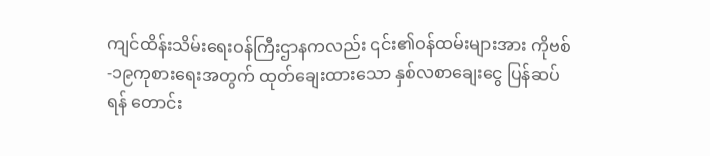ကျင်ထိန်းသိမ်းရေးဝန်ကြီးဌာနကလည်း ၎င်း၏ဝန်ထမ်းများအား ကိုဗစ်-၁၉ကုစားရေးအတွက် ထုတ်ချေးထားသော နှစ်လစာချေးငွေ ပြန်ဆပ်ရန် တောင်း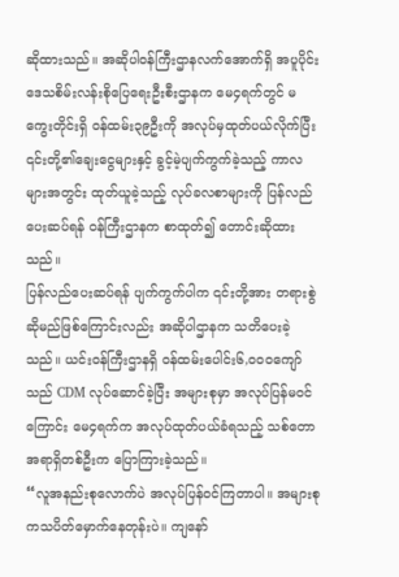ဆိုထားသည်။ အဆိုပါဝန်ကြီးဌာနလက်အောက်ရှိ အပူပိုင်းဒေသစိမ်းလန်းစိုပြေရေးဦးစီးဌာနက မေ၄ရက်တွင် မကွေးတိုင်းရှိ ဝန်ထမ်း၃၉ဦးကို အလုပ်မှထုတ်ပယ်လိုက်ပြီး ၎င်းတို့၏ချေးငွေများနှင့် ခွင့်မဲ့ပျက်ကွက်ခဲ့သည့် ကာလများအတွင်း ထုတ်ယူခဲ့သည့် လုပ်ခလစာများကို ပြန်လည်ပေးဆပ်ရန် ဝန်ကြီးဌာနက စာထုတ်၍ တောင်းဆိုထားသည်။
ပြန်လည်ပေးဆပ်ရန် ပျက်ကွက်ပါက ၎င်းတို့အား တရားစွဲဆိုမည်ဖြစ်ကြောင်းလည်း အဆိုပါဌာနက သတိပေးခဲ့သည်။ ယင်းဝန်ကြီးဌာနရှိ ဝန်ထမ်းပေါင်း၆,၀၀၀ကျော်သည် CDM လုပ်ဆောင်ခဲ့ပြီး အများစုမှာ အလုပ်ပြန်မဝင်ကြောင်း မေ၄ရက်က အလုပ်ထုတ်ပယ်ခံရသည့် သစ်တောအရာရှိတစ်ဦးက ပြောကြားခဲ့သည်။
“လူအနည်းစုလောက်ပဲ အလုပ်ပြန်ဝင်ကြတာပါ။ အများစုကသပိတ်မှောက်နေတုန်းပဲ။ ကျနော်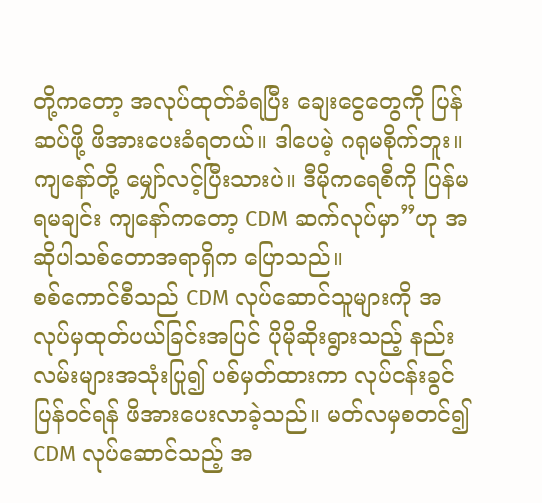တို့ကတော့ အလုပ်ထုတ်ခံရပြီး ချေးငွေတွေကို ပြန်ဆပ်ဖို့ ဖိအားပေးခံရတယ်။ ဒါပေမဲ့ ဂရုမစိုက်ဘူး။ ကျနော်တို့ မျှော်လင့်ပြီးသားပဲ။ ဒီမိုကရေစီကို ပြန်မရမချင်း ကျနော်ကတော့ CDM ဆက်လုပ်မှာ”ဟု အဆိုပါသစ်တောအရာရှိက ပြောသည်။
စစ်ကောင်စီသည် CDM လုပ်ဆောင်သူများကို အလုပ်မှထုတ်ပယ်ခြင်းအပြင် ပိုမိုဆိုးရွားသည့် နည်းလမ်းများအသုံးပြု၍ ပစ်မှတ်ထားကာ လုပ်ငန်းခွင်ပြန်ဝင်ရန် ဖိအားပေးလာခဲ့သည်။ မတ်လမှစတင်၍ CDM လုပ်ဆောင်သည့် အ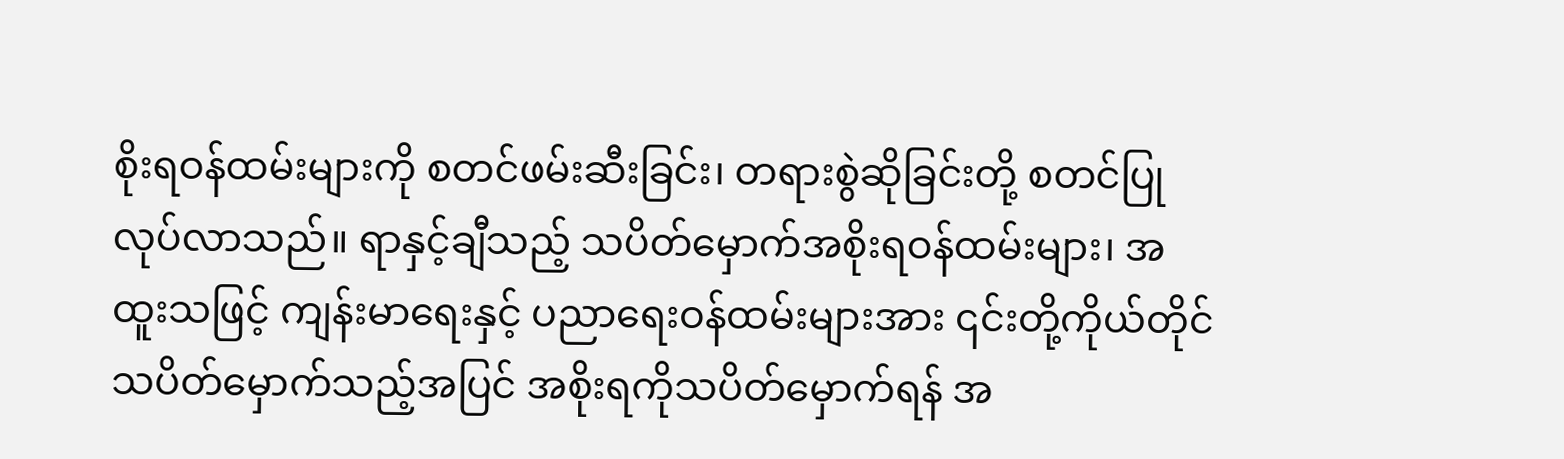စိုးရဝန်ထမ်းများကို စတင်ဖမ်းဆီးခြင်း၊ တရားစွဲဆိုခြင်းတို့ စတင်ပြုလုပ်လာသည်။ ရာနှင့်ချီသည့် သပိတ်မှောက်အစိုးရဝန်ထမ်းများ၊ အထူးသဖြင့် ကျန်းမာရေးနှင့် ပညာရေးဝန်ထမ်းများအား ၎င်းတို့ကိုယ်တိုင် သပိတ်မှောက်သည့်အပြင် အစိုးရကိုသပိတ်မှောက်ရန် အ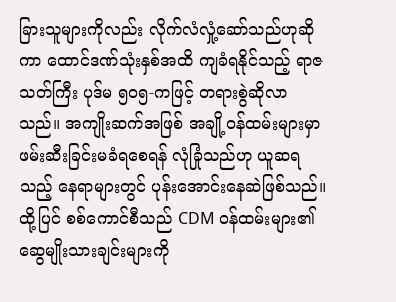ခြားသူများကိုလည်း လိုက်လံလှုံ့ဆော်သည်ဟုဆိုကာ ထောင်ဒဏ်သုံးနှစ်အထိ ကျခံရနိုင်သည့် ရာဇသတ်ကြီး ပုဒ်မ ၅၀၅-ကဖြင့် တရားစွဲဆိုလာသည်။ အကျိုးဆက်အဖြစ် အချို့ဝန်ထမ်းများမှာ ဖမ်းဆီးခြင်းမခံရစေရန် လုံခြုံသည်ဟု ယူဆရသည့် နေရာများတွင် ပုန်းအောင်းနေဆဲဖြစ်သည်။
ထို့ပြင် စစ်ကောင်စီသည် CDM ဝန်ထမ်းများ၏ ဆွေမျိုးသားချင်းများကို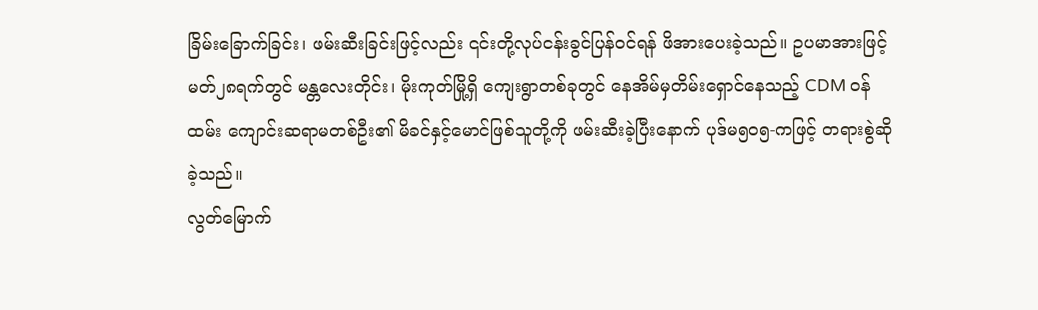ခြိမ်းခြောက်ခြင်း၊ ဖမ်းဆီးခြင်းဖြင့်လည်း ၎င်းတို့လုပ်ငန်းခွင်ပြန်ဝင်ရန် ဖိအားပေးခဲ့သည်။ ဥပမာအားဖြင့် မတ်၂၈ရက်တွင် မန္တလေးတိုင်း၊ မိုးကုတ်မြို့ရှိ ကျေးရွာတစ်ခုတွင် နေအိမ်မှတိမ်းရှောင်နေသည့် CDM ဝန်ထမ်း ကျောင်းဆရာမတစ်ဦး၏ မိခင်နှင့်မောင်ဖြစ်သူတို့ကို ဖမ်းဆီးခဲ့ပြီးနောက် ပုဒ်မ၅၀၅-ကဖြင့် တရားစွဲဆိုခဲ့သည်။
လွတ်မြောက်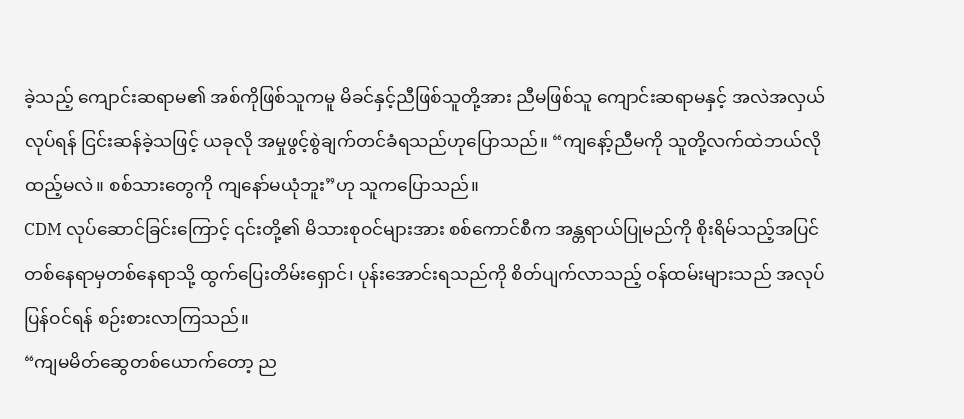ခဲ့သည့် ကျောင်းဆရာမ၏ အစ်ကိုဖြစ်သူကမူ မိခင်နှင့်ညီဖြစ်သူတို့အား ညီမဖြစ်သူ ကျောင်းဆရာမနှင့် အလဲအလှယ်လုပ်ရန် ငြင်းဆန်ခဲ့သဖြင့် ယခုလို အမှုဖွင့်စွဲချက်တင်ခံရသည်ဟုပြောသည်။ “ကျနော့်ညီမကို သူတို့လက်ထဲဘယ်လိုထည့်မလဲ။ စစ်သားတွေကို ကျနော်မယုံဘူး”ဟု သူကပြောသည်။
CDM လုပ်ဆောင်ခြင်းကြောင့် ၎င်းတို့၏ မိသားစုဝင်များအား စစ်ကောင်စီက အန္တရာယ်ပြုမည်ကို စိုးရိမ်သည့်အပြင် တစ်နေရာမှတစ်နေရာသို့ ထွက်ပြေးတိမ်းရှောင်၊ ပုန်းအောင်းရသည်ကို စိတ်ပျက်လာသည့် ဝန်ထမ်းများသည် အလုပ်ပြန်ဝင်ရန် စဉ်းစားလာကြသည်။
“ကျမမိတ်ဆွေတစ်ယောက်တော့ ည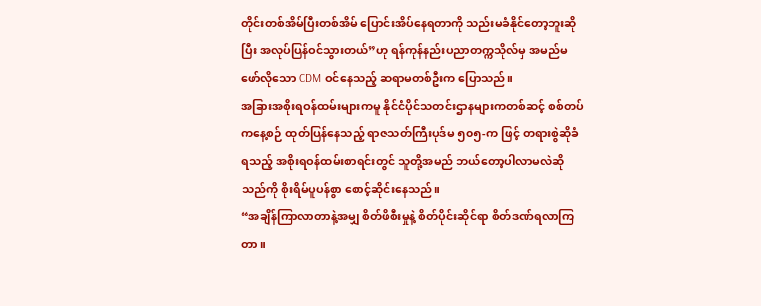တိုင်းတစ်အိမ်ပြီးတစ်အိမ် ပြောင်းအိပ်နေရတာကို သည်းမခံနိုင်တော့ဘူးဆိုပြီး အလုပ်ပြန်ဝင်သွားတယ်”ဟု ရန်ကုန်နည်းပညာတက္ကသိုလ်မှ အမည်မဖော်လိုသော CDM ဝင်နေသည့် ဆရာမတစ်ဦးက ပြောသည်။
အခြားအစိုးရဝန်ထမ်းများကမူ နိုင်ငံပိုင်သတင်းဌာနများကတစ်ဆင့် စစ်တပ်ကနေ့စဉ် ထုတ်ပြန်နေသည့် ရာဇသတ်ကြီးပုဒ်မ ၅၀၅-က ဖြင့် တရားစွဲဆိုခံရသည့် အစိုးရဝန်ထမ်းစာရင်းတွင် သူတို့အမည် ဘယ်တော့ပါလာမလဲဆိုသည်ကို စိုးရိမ်ပူပန်စွာ စောင့်ဆိုင်းနေသည်။
“အချိန်ကြာလာတာနဲ့အမျှ စိတ်ဖိစီးမှုနဲ့ စိတ်ပိုင်းဆိုင်ရာ စိတ်ဒဏ်ရလာကြတာ။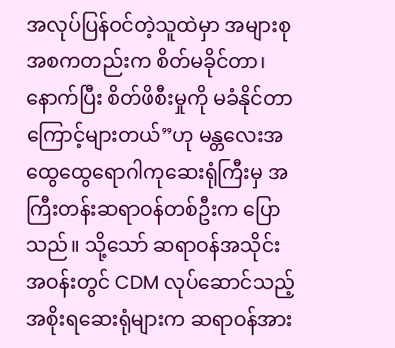အလုပ်ပြန်ဝင်တဲ့သူထဲမှာ အများစု အစကတည်းက စိတ်မခိုင်တာ၊ နောက်ပြီး စိတ်ဖိစီးမှုကို မခံနိုင်တာကြောင့်များတယ်”ဟု မန္တလေးအထွေထွေရောဂါကုဆေးရုံကြီးမှ အကြီးတန်းဆရာဝန်တစ်ဦးက ပြောသည်။ သို့သော် ဆရာဝန်အသိုင်းအဝန်းတွင် CDM လုပ်ဆောင်သည့် အစိုးရဆေးရုံများက ဆရာဝန်အား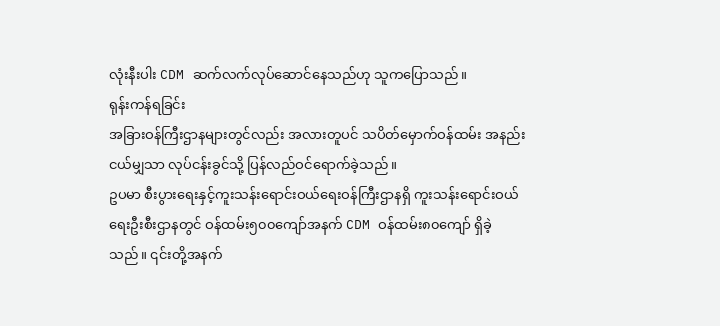လုံးနီးပါး CDM ဆက်လက်လုပ်ဆောင်နေသည်ဟု သူကပြောသည်။
ရုန်းကန်ရခြင်း
အခြားဝန်ကြီးဌာနများတွင်လည်း အလားတူပင် သပိတ်မှောက်ဝန်ထမ်း အနည်းငယ်မျှသာ လုပ်ငန်းခွင်သို့ ပြန်လည်ဝင်ရောက်ခဲ့သည်။
ဥပမာ စီးပွားရေးနှင့်ကူးသန်းရောင်းဝယ်ရေးဝန်ကြီးဌာနရှိ ကူးသန်းရောင်းဝယ်ရေးဦးစီးဌာနတွင် ဝန်ထမ်း၅၀၀ကျော်အနက် CDM ဝန်ထမ်း၈၀ကျော် ရှိခဲ့သည်။ ၎င်းတို့အနက်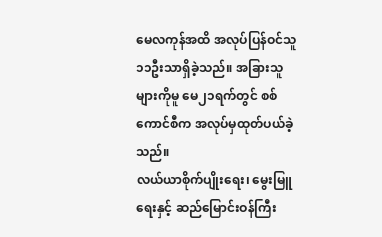မေလကုန်အထိ အလုပ်ပြန်ဝင်သူ ၁၁ဦးသာရှိခဲ့သည်။ အခြားသူများကိုမူ မေ၂၁ရက်တွင် စစ်ကောင်စီက အလုပ်မှထုတ်ပယ်ခဲ့သည်။
လယ်ယာစိုက်ပျိုးရေး၊ မွေးမြူရေးနှင့် ဆည်မြောင်းဝန်ကြီး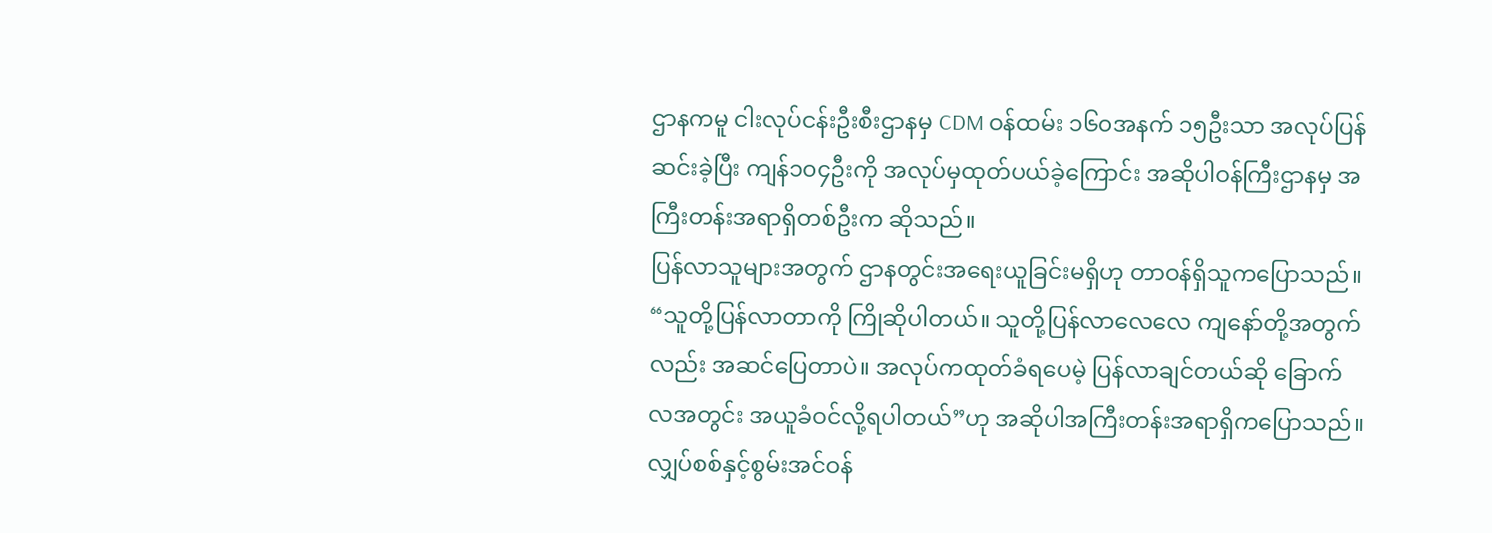ဌာနကမူ ငါးလုပ်ငန်းဦးစီးဌာနမှ CDM ဝန်ထမ်း ၁၆၀အနက် ၁၅ဦးသာ အလုပ်ပြန်ဆင်းခဲ့ပြီး ကျန်၁၀၄ဦးကို အလုပ်မှထုတ်ပယ်ခဲ့ကြောင်း အဆိုပါဝန်ကြီးဌာနမှ အကြီးတန်းအရာရှိတစ်ဦးက ဆိုသည်။
ပြန်လာသူများအတွက် ဌာနတွင်းအရေးယူခြင်းမရှိဟု တာဝန်ရှိသူကပြောသည်။ “သူတို့ပြန်လာတာကို ကြိုဆိုပါတယ်။ သူတို့ပြန်လာလေလေ ကျနော်တို့အတွက်လည်း အဆင်ပြေတာပဲ။ အလုပ်ကထုတ်ခံရပေမဲ့ ပြန်လာချင်တယ်ဆို ခြောက်လအတွင်း အယူခံဝင်လို့ရပါတယ်”ဟု အဆိုပါအကြီးတန်းအရာရှိကပြောသည်။
လျှပ်စစ်နှင့်စွမ်းအင်ဝန်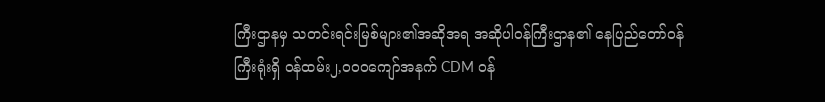ကြီးဌာနမှ သတင်းရင်းမြစ်များ၏အဆိုအရ အဆိုပါဝန်ကြီးဌာန၏ နေပြည်တော်ဝန်ကြီးရုံးရှိ ဝန်ထမ်း၂,၀၀၀ကျော်အနက် CDM ဝန်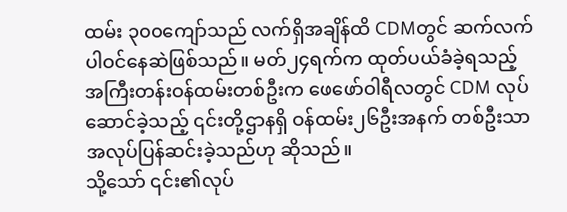ထမ်း ၃၀၀ကျော်သည် လက်ရှိအချိန်ထိ CDMတွင် ဆက်လက်ပါဝင်နေဆဲဖြစ်သည်။ မတ်၂၄ရက်က ထုတ်ပယ်ခံခဲ့ရသည့် အကြီးတန်းဝန်ထမ်းတစ်ဦးက ဖေဖော်ဝါရီလတွင် CDM လုပ်ဆောင်ခဲ့သည့် ၎င်းတို့ဌာနရှိ ဝန်ထမ်း၂၆ဦးအနက် တစ်ဦးသာအလုပ်ပြန်ဆင်းခဲ့သည်ဟု ဆိုသည်။
သို့သော် ၎င်း၏လုပ်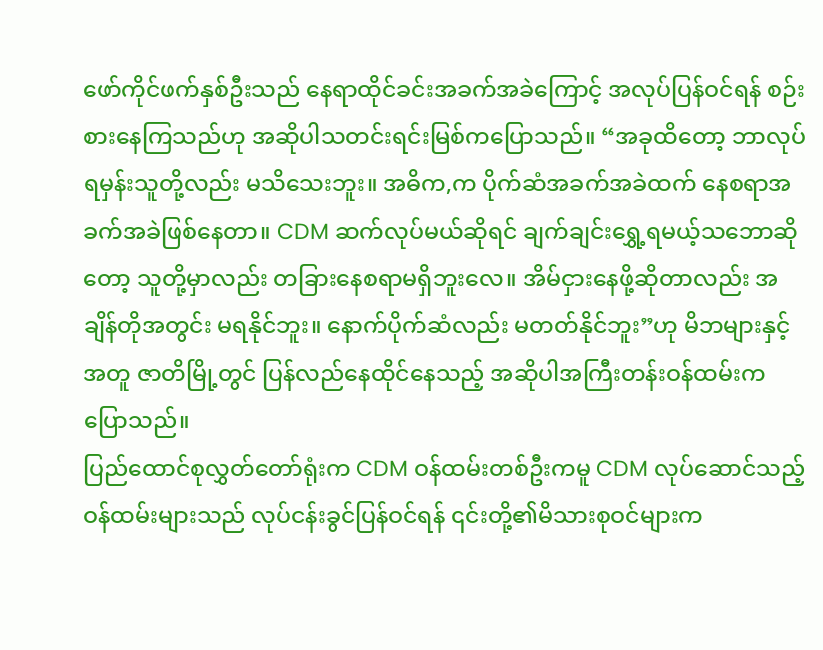ဖော်ကိုင်ဖက်နှစ်ဦးသည် နေရာထိုင်ခင်းအခက်အခဲကြောင့် အလုပ်ပြန်ဝင်ရန် စဉ်းစားနေကြသည်ဟု အဆိုပါသတင်းရင်းမြစ်ကပြောသည်။ “အခုထိတော့ ဘာလုပ်ရမှန်းသူတို့လည်း မသိသေးဘူး။ အဓိက,က ပိုက်ဆံအခက်အခဲထက် နေစရာအခက်အခဲဖြစ်နေတာ။ CDM ဆက်လုပ်မယ်ဆိုရင် ချက်ချင်းရွှေ့ရမယ့်သဘောဆိုတော့ သူတို့မှာလည်း တခြားနေစရာမရှိဘူးလေ။ အိမ်ငှားနေဖို့ဆိုတာလည်း အချိန်တိုအတွင်း မရနိုင်ဘူး။ နောက်ပိုက်ဆံလည်း မတတ်နိုင်ဘူး”ဟု မိဘများနှင့်အတူ ဇာတိမြို့တွင် ပြန်လည်နေထိုင်နေသည့် အဆိုပါအကြီးတန်းဝန်ထမ်းက ပြောသည်။
ပြည်ထောင်စုလွှတ်တော်ရုံးက CDM ဝန်ထမ်းတစ်ဦးကမူ CDM လုပ်ဆောင်သည့် ဝန်ထမ်းများသည် လုပ်ငန်းခွင်ပြန်ဝင်ရန် ၎င်းတို့၏မိသားစုဝင်များက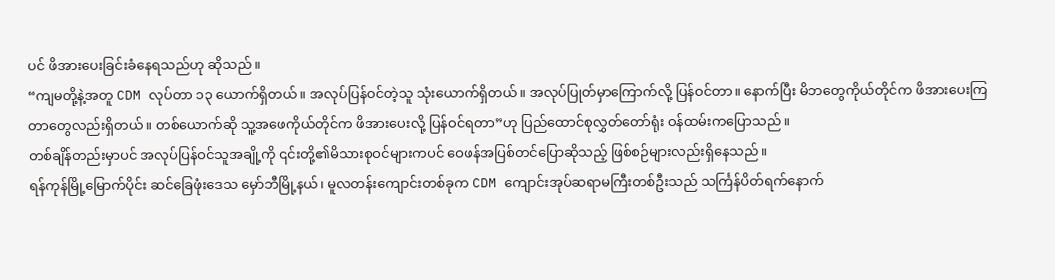ပင် ဖိအားပေးခြင်းခံနေရသည်ဟု ဆိုသည်။
“ကျမတို့နဲ့အတူ CDM လုပ်တာ ၁၃ ယောက်ရှိတယ်။ အလုပ်ပြန်ဝင်တဲ့သူ သုံးယောက်ရှိတယ်။ အလုပ်ပြုတ်မှာကြောက်လို့ ပြန်ဝင်တာ။ နောက်ပြီး မိဘတွေကိုယ်တိုင်က ဖိအားပေးကြတာတွေလည်းရှိတယ်။ တစ်ယောက်ဆို သူ့အဖေကိုယ်တိုင်က ဖိအားပေးလို့ ပြန်ဝင်ရတာ”ဟု ပြည်ထောင်စုလွှတ်တော်ရုံး ဝန်ထမ်းကပြောသည်။
တစ်ချိန်တည်းမှာပင် အလုပ်ပြန်ဝင်သူအချို့ကို ၎င်းတို့၏မိသားစုဝင်များကပင် ဝေဖန်အပြစ်တင်ပြောဆိုသည့် ဖြစ်စဉ်များလည်းရှိနေသည်။
ရန်ကုန်မြို့မြောက်ပိုင်း ဆင်ခြေဖုံးဒေသ မှော်ဘီမြို့နယ်၊ မူလတန်းကျောင်းတစ်ခုက CDM ကျောင်းအုပ်ဆရာမကြီးတစ်ဦးသည် သင်္ကြန်ပိတ်ရက်နောက်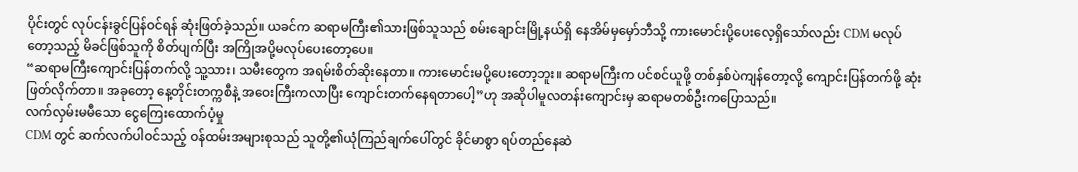ပိုင်းတွင် လုပ်ငန်းခွင်ပြန်ဝင်ရန် ဆုံးဖြတ်ခဲ့သည်။ ယခင်က ဆရာမကြီး၏သားဖြစ်သူသည် စမ်းချောင်းမြို့နယ်ရှိ နေအိမ်မှမှော်ဘီသို့ ကားမောင်းပို့ပေးလေ့ရှိသော်လည်း CDM မလုပ်တော့သည့် မိခင်ဖြစ်သူကို စိတ်ပျက်ပြီး အကြိုအပို့မလုပ်ပေးတော့ပေ။
“ဆရာမကြီးကျောင်းပြန်တက်လို့ သူ့သား၊ သမီးတွေက အရမ်းစိတ်ဆိုးနေတာ။ ကားမောင်းမပို့ပေးတော့ဘူး။ ဆရာမကြီးက ပင်စင်ယူဖို့ တစ်နှစ်ပဲကျန်တော့လို့ ကျောင်းပြန်တက်ဖို့ ဆုံးဖြတ်လိုက်တာ။ အခုတော့ နေ့တိုင်းတက္ကစီနဲ့ အဝေးကြီးကလာပြီး ကျောင်းတက်နေရတာပေါ့”ဟု အဆိုပါမူလတန်းကျောင်းမှ ဆရာမတစ်ဦးကပြောသည်။
လက်လှမ်းမမီသော ငွေကြေးထောက်ပံ့မှု
CDM တွင် ဆက်လက်ပါဝင်သည့် ဝန်ထမ်းအများစုသည် သူတို့၏ယုံကြည်ချက်ပေါ်တွင် ခိုင်မာစွာ ရပ်တည်နေဆဲ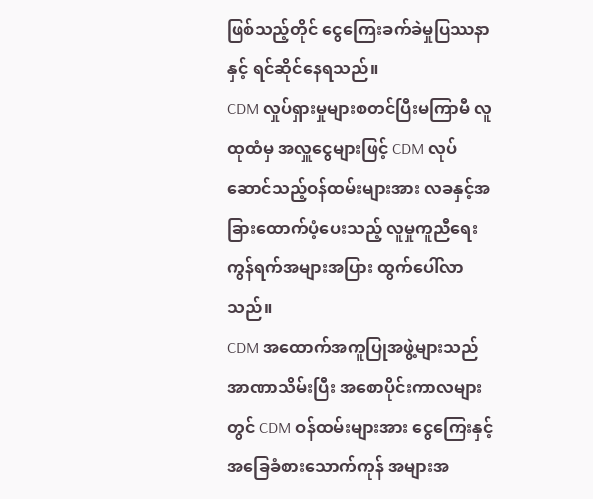ဖြစ်သည့်တိုင် ငွေကြေးခက်ခဲမှုပြဿနာနှင့် ရင်ဆိုင်နေရသည်။
CDM လှုပ်ရှားမှုများစတင်ပြီးမကြာမီ လူထုထံမှ အလှူငွေများဖြင့် CDM လုပ်ဆောင်သည့်ဝန်ထမ်းများအား လခနှင့်အခြားထောက်ပံ့ပေးသည့် လူမှုကူညီရေးကွန်ရက်အများအပြား ထွက်ပေါ်လာသည်။
CDM အထောက်အကူပြုအဖွဲ့များသည် အာဏာသိမ်းပြီး အစောပိုင်းကာလများတွင် CDM ဝန်ထမ်းများအား ငွေကြေးနှင့် အခြေခံစားသောက်ကုန် အများအ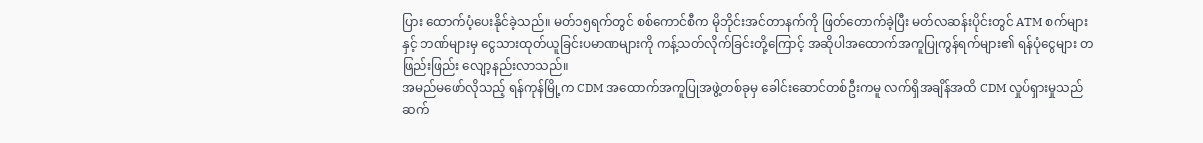ပြား ထောက်ပံ့ပေးနိုင်ခဲ့သည်။ မတ်၁၅ရက်တွင် စစ်ကောင်စီက မိုဘိုင်းအင်တာနက်ကို ဖြတ်တောက်ခဲ့ပြီး မတ်လဆန်းပိုင်းတွင် ATM စက်များနှင့် ဘဏ်များမှ ငွေသားထုတ်ယူခြင်းပမာဏများကို ကန့်သတ်လိုက်ခြင်းတို့ကြောင့် အဆိုပါအထောက်အကူပြုကွန်ရက်များ၏ ရန်ပုံငွေများ တဖြည်းဖြည်း လျော့နည်းလာသည်။
အမည်မဖော်လိုသည့် ရန်ကုန်မြို့က CDM အထောက်အကူပြုအဖွဲ့တစ်ခုမှ ခေါင်းဆောင်တစ်ဦးကမူ လက်ရှိအချိန်အထိ CDM လှုပ်ရှားမှုသည် ဆက်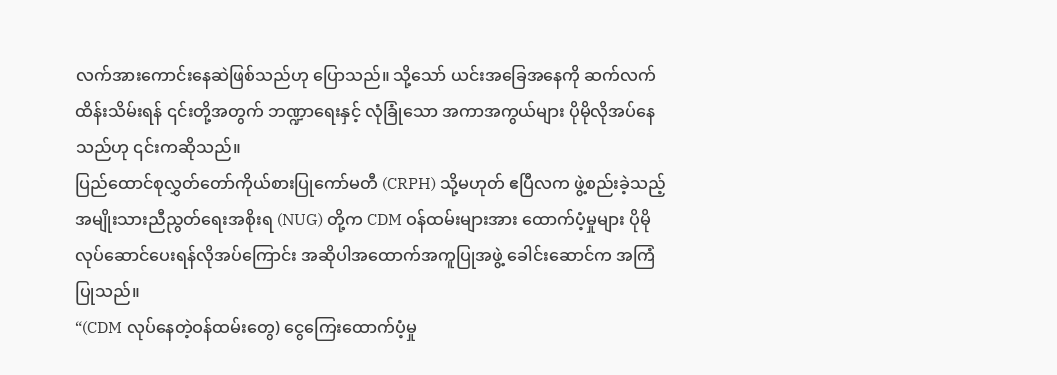လက်အားကောင်းနေဆဲဖြစ်သည်ဟု ပြောသည်။ သို့သော် ယင်းအခြေအနေကို ဆက်လက်ထိန်းသိမ်းရန် ၎င်းတို့အတွက် ဘဏ္ဍာရေးနှင့် လုံခြုံသော အကာအကွယ်များ ပိုမိုလိုအပ်နေသည်ဟု ၎င်းကဆိုသည်။
ပြည်ထောင်စုလွှတ်တော်ကိုယ်စားပြုကော်မတီ (CRPH) သို့မဟုတ် ဧပြီလက ဖွဲ့စည်းခဲ့သည့် အမျိုးသားညီညွတ်ရေးအစိုးရ (NUG) တို့က CDM ဝန်ထမ်းများအား ထောက်ပံ့မှုများ ပိုမိုလုပ်ဆောင်ပေးရန်လိုအပ်ကြောင်း အဆိုပါအထောက်အကူပြုအဖွဲ့ ခေါင်းဆောင်က အကြံပြုသည်။
“(CDM လုပ်နေတဲ့ဝန်ထမ်းတွေ) ငွေကြေးထောက်ပံ့မှု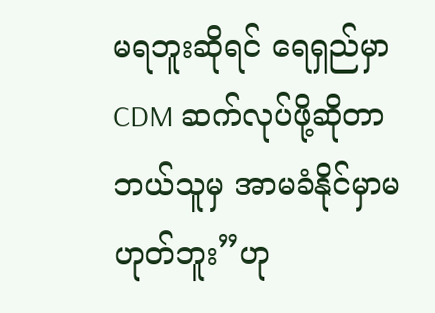မရဘူးဆိုရင် ရေရှည်မှာ CDM ဆက်လုပ်ဖို့ဆိုတာ ဘယ်သူမှ အာမခံနိုင်မှာမဟုတ်ဘူး”ဟု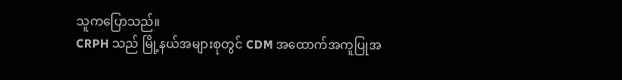သူကပြောသည်။
CRPH သည် မြို့နယ်အများစုတွင် CDM အထောက်အကူပြုအ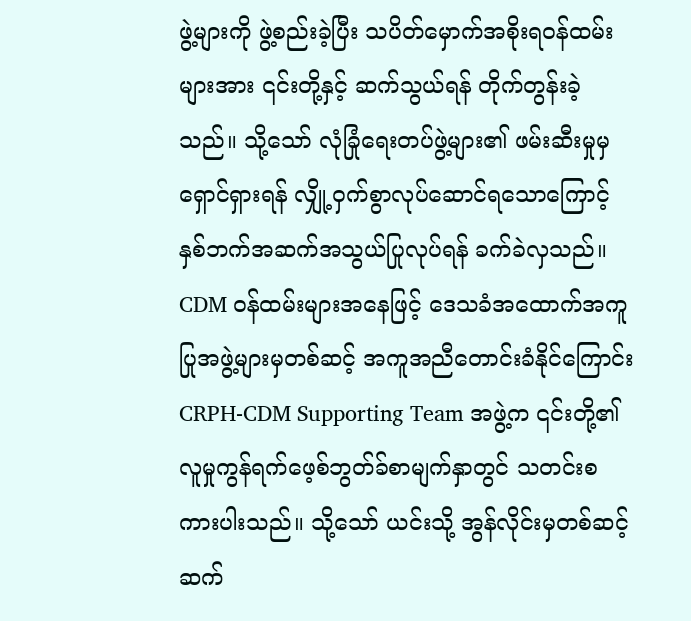ဖွဲ့များကို ဖွဲ့စည်းခဲ့ပြီး သပိတ်မှောက်အစိုးရဝန်ထမ်းများအား ၎င်းတို့နှင့် ဆက်သွယ်ရန် တိုက်တွန်းခဲ့သည်။ သို့သော် လုံခြုံရေးတပ်ဖွဲ့များ၏ ဖမ်းဆီးမှုမှ ရှောင်ရှားရန် လျှို့ဝှက်စွာလုပ်ဆောင်ရသောကြောင့် နှစ်ဘက်အဆက်အသွယ်ပြုလုပ်ရန် ခက်ခဲလှသည်။ CDM ဝန်ထမ်းများအနေဖြင့် ဒေသခံအထောက်အကူပြုအဖွဲ့များမှတစ်ဆင့် အကူအညီတောင်းခံနိုင်ကြောင်း CRPH-CDM Supporting Team အဖွဲ့က ၎င်းတို့၏လူမှုကွန်ရက်ဖေ့စ်ဘွတ်ခ်စာမျက်နှာတွင် သတင်းစကားပါးသည်။ သို့သော် ယင်းသို့ အွန်လိုင်းမှတစ်ဆင့် ဆက်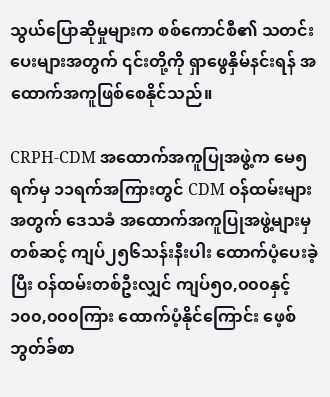သွယ်ပြောဆိုမှုများက စစ်ကောင်စီ၏ သတင်းပေးများအတွက် ၎င်းတို့ကို ရှာဖွေနှိမ်နင်းရန် အထောက်အကူဖြစ်စေနိုင်သည်။

CRPH-CDM အထောက်အကူပြုအဖွဲ့က မေ၅ရက်မှ ၁၁ရက်အကြားတွင် CDM ဝန်ထမ်းများအတွက် ဒေသခံ အထောက်အကူပြုအဖွဲ့များမှတစ်ဆင့် ကျပ်၂၅၆သန်းနီးပါး ထောက်ပံ့ပေးခဲ့ပြီး ဝန်ထမ်းတစ်ဦးလျှင် ကျပ်၅၀,၀၀၀နှင့် ၁၀၀,၀၀၀ကြား ထောက်ပံ့နိုင်ကြောင်း ဖေ့စ်ဘွတ်ခ်စာ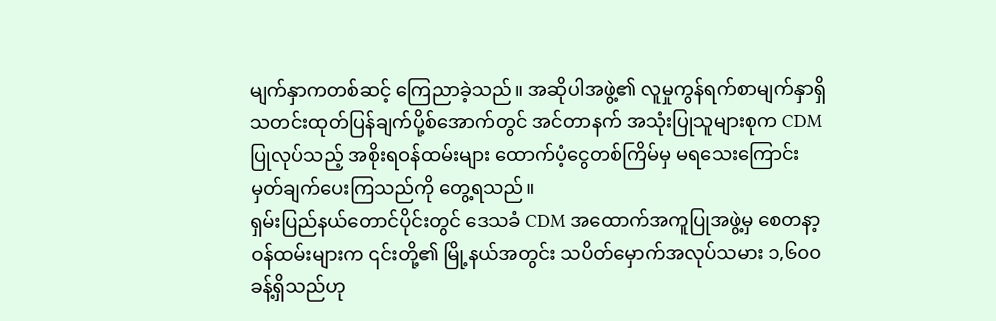မျက်နှာကတစ်ဆင့် ကြေညာခဲ့သည်။ အဆိုပါအဖွဲ့၏ လူမှုကွန်ရက်စာမျက်နှာရှိ သတင်းထုတ်ပြန်ချက်ပို့စ်အောက်တွင် အင်တာနက် အသုံးပြုသူများစုက CDM ပြုလုပ်သည့် အစိုးရဝန်ထမ်းများ ထောက်ပံ့ငွေတစ်ကြိမ်မှ မရသေးကြောင်း မှတ်ချက်ပေးကြသည်ကို တွေ့ရသည်။
ရှမ်းပြည်နယ်တောင်ပိုင်းတွင် ဒေသခံ CDM အထောက်အကူပြုအဖွဲ့မှ စေတနာ့ဝန်ထမ်းများက ၎င်းတို့၏ မြို့နယ်အတွင်း သပိတ်မှောက်အလုပ်သမား ၁,၆၀၀ခန့်ရှိသည်ဟု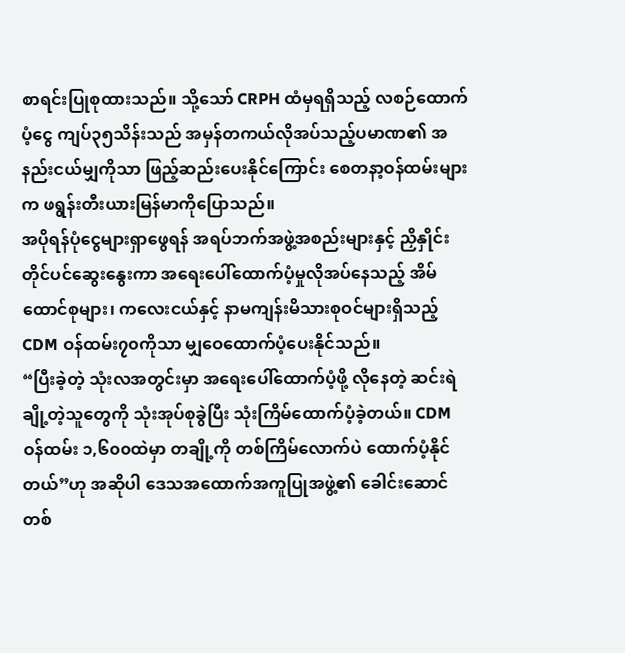စာရင်းပြုစုထားသည်။ သို့သော် CRPH ထံမှရရှိသည့် လစဉ်ထောက်ပံ့ငွေ ကျပ်၃၅သိန်းသည် အမှန်တကယ်လိုအပ်သည့်ပမာဏ၏ အနည်းငယ်မျှကိုသာ ဖြည့်ဆည်းပေးနိုင်ကြောင်း စေတနာ့ဝန်ထမ်းများက ဖရွန်းတီးယားမြန်မာကိုပြောသည်။
အပိုရန်ပုံငွေများရှာဖွေရန် အရပ်ဘက်အဖွဲ့အစည်းများနှင့် ညှိနှိုင်းတိုင်ပင်ဆွေးနွေးကာ အရေးပေါ်ထောက်ပံ့မှုလိုအပ်နေသည့် အိမ်ထောင်စုများ၊ ကလေးငယ်နှင့် နာမကျန်းမိသားစုဝင်များရှိသည့် CDM ဝန်ထမ်း၇၀ကိုသာ မျှဝေထောက်ပံ့ပေးနိုင်သည်။
“ပြီးခဲ့တဲ့ သုံးလအတွင်းမှာ အရေးပေါ်ထောက်ပံ့ဖို့ လိုနေတဲ့ ဆင်းရဲချို့တဲ့သူတွေကို သုံးအုပ်စုခွဲပြီး သုံးကြိမ်ထောက်ပံ့ခဲ့တယ်။ CDM ဝန်ထမ်း ၁,၆၀၀ထဲမှာ တချို့ကို တစ်ကြိမ်လောက်ပဲ ထောက်ပံ့နိုင်တယ်”ဟု အဆိုပါ ဒေသအထောက်အကူပြုအဖွဲ့၏ ခေါင်းဆောင်တစ်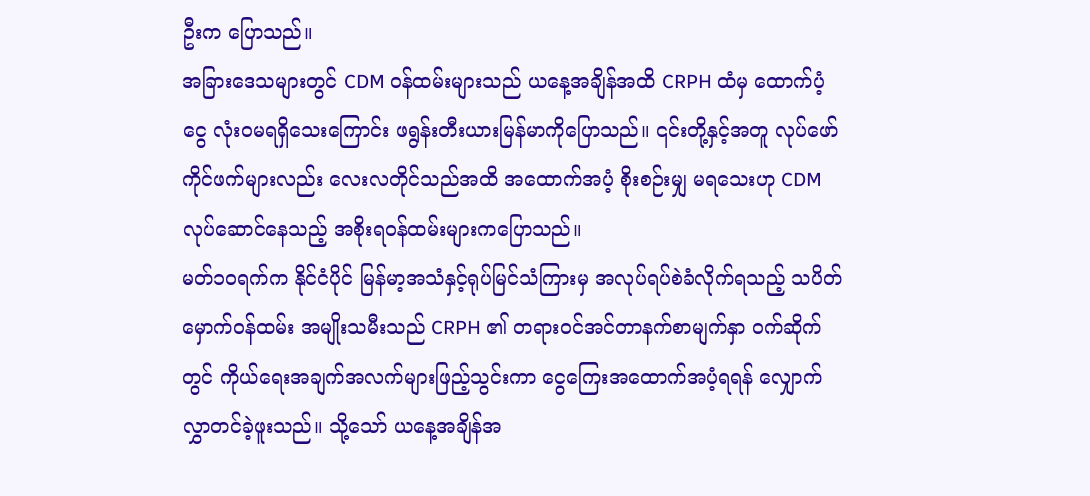ဦးက ပြောသည်။
အခြားဒေသများတွင် CDM ဝန်ထမ်းများသည် ယနေ့အချိန်အထိ CRPH ထံမှ ထောက်ပံ့ငွေ လုံးဝမရရှိသေးကြောင်း ဖရွန်းတီးယားမြန်မာကိုပြောသည်။ ၎င်းတို့နှင့်အတူ လုပ်ဖော်ကိုင်ဖက်များလည်း လေးလတိုင်သည်အထိ အထောက်အပံ့ စိုးစဉ်းမျှ မရသေးဟု CDM လုပ်ဆောင်နေသည့် အစိုးရဝန်ထမ်းများကပြောသည်။
မတ်၁၀ရက်က နိုင်ငံပိုင် မြန်မာ့အသံနှင့်ရုပ်မြင်သံကြားမှ အလုပ်ရပ်စဲခံလိုက်ရသည့် သပိတ်မှောက်ဝန်ထမ်း အမျိုးသမီးသည် CRPH ၏ တရားဝင်အင်တာနက်စာမျက်နှာ ဝက်ဆိုက်တွင် ကိုယ်ရေးအချက်အလက်များဖြည့်သွင်းကာ ငွေကြေးအထောက်အပံ့ရရန် လျှောက်လွှာတင်ခဲ့ဖူးသည်။ သို့သော် ယနေ့အချိန်အ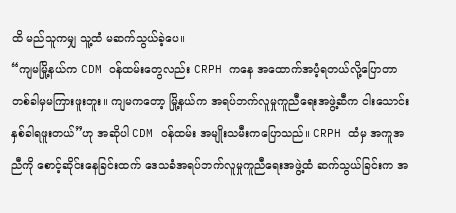ထိ မည်သူကမျှ သူ့ထံ မဆက်သွယ်ခဲ့ပေ။
“ကျမမြို့နယ်က CDM ဝန်ထမ်းတွေလည်း CRPH ကနေ အထောက်အပံ့ရတယ်လို့ပြောတာ တစ်ခါမှမကြားဖူးဘူး။ ကျမကတော့ မြို့နယ်က အရပ်ဘက်လူမှုကူညီရေးအဖွဲ့ဆီက ငါးသောင်းနှစ်ခါရဖူးတယ်”ဟု အဆိုပါ CDM ဝန်ထမ်း အမျိုးသမီးကပြောသည်။ CRPH ထံမှ အကူအညီကို စောင့်ဆိုင်းနေခြင်းထက် ဒေသခံအရပ်ဘက်လူမှုကူညီရေးအဖွဲ့ထံ ဆက်သွယ်ခြင်းက အ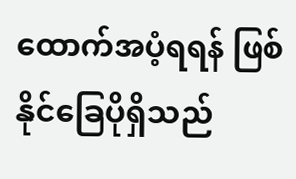ထောက်အပံ့ရရန် ဖြစ်နိုင်ခြေပိုရှိသည်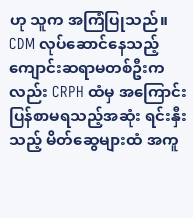ဟု သူက အကြံပြုသည်။
CDM လုပ်ဆောင်နေသည့် ကျောင်းဆရာမတစ်ဦးကလည်း CRPH ထံမှ အကြောင်းပြန်စာမရသည့်အဆုံး ရင်းနှီးသည့် မိတ်ဆွေများထံ အကူ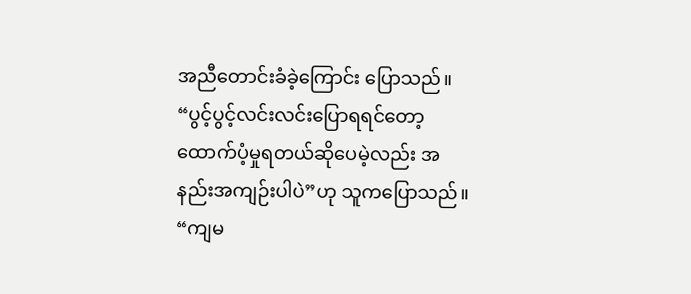အညီတောင်းခံခဲ့ကြောင်း ပြောသည်။ “ပွင့်ပွင့်လင်းလင်းပြောရရင်တော့ ထောက်ပံ့မှုရတယ်ဆိုပေမဲ့လည်း အနည်းအကျဉ်းပါပဲ”ဟု သူကပြောသည်။
“ကျမ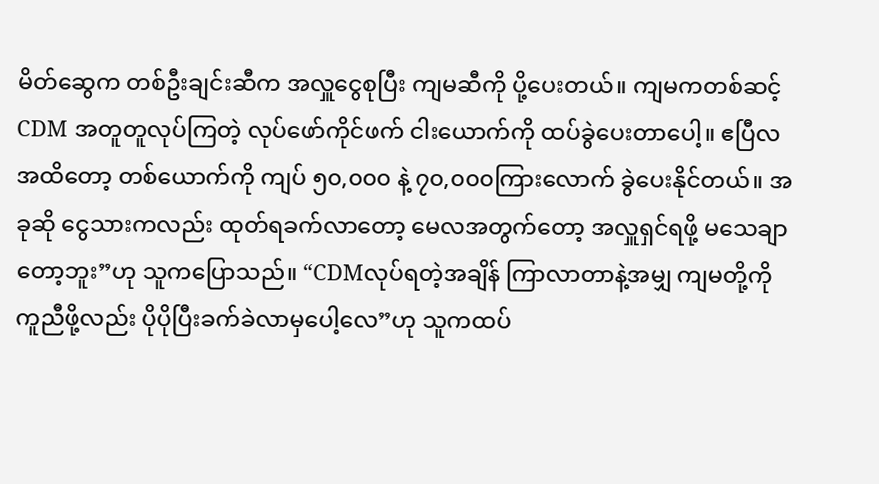မိတ်ဆွေက တစ်ဦးချင်းဆီက အလှူငွေစုပြီး ကျမဆီကို ပို့ပေးတယ်။ ကျမကတစ်ဆင့် CDM အတူတူလုပ်ကြတဲ့ လုပ်ဖော်ကိုင်ဖက် ငါးယောက်ကို ထပ်ခွဲပေးတာပေါ့။ ဧပြီလအထိတော့ တစ်ယောက်ကို ကျပ် ၅၀,၀၀၀ နဲ့ ၇၀,၀၀၀ကြားလောက် ခွဲပေးနိုင်တယ်။ အခုဆို ငွေသားကလည်း ထုတ်ရခက်လာတော့ မေလအတွက်တော့ အလှူရှင်ရဖို့ မသေချာတော့ဘူး”ဟု သူကပြောသည်။ “CDMလုပ်ရတဲ့အချိန် ကြာလာတာနဲ့အမျှ ကျမတို့ကို ကူညီဖို့လည်း ပိုပိုပြီးခက်ခဲလာမှပေါ့လေ”ဟု သူကထပ်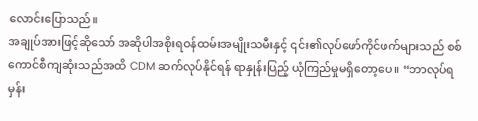လောင်းပြောသည်။
အချုပ်အားဖြင့်ဆိုသော် အဆိုပါအစိုးရဝန်ထမ်းအမျိုးသမီးနှင့် ၎င်း၏လုပ်ဖော်ကိုင်ဖက်များသည် စစ်ကောင်စီကျဆုံးသည်အထိ CDM ဆက်လုပ်နိုင်ရန် ရာနှုန်းပြည့် ယုံကြည်မှုမရှိတော့ပေ။ “ဘာလုပ်ရမှန်း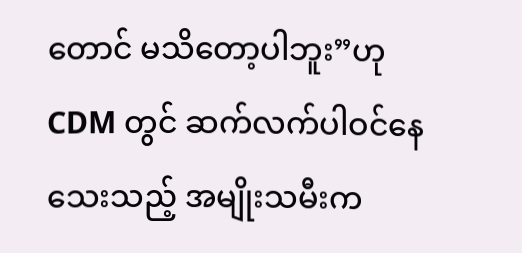တောင် မသိတော့ပါဘူး”ဟု CDM တွင် ဆက်လက်ပါဝင်နေသေးသည့် အမျိုးသမီးက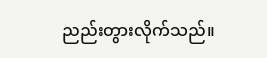ညည်းတွားလိုက်သည်။